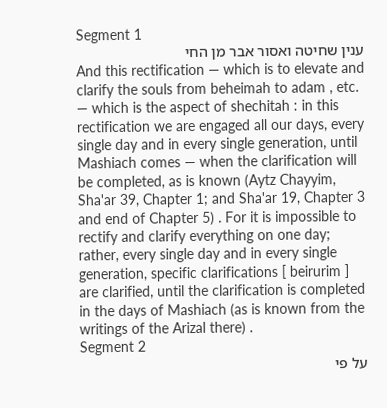Segment 1
ענין שחיטה ואסור אבר מן החי
And this rectification — which is to elevate and clarify the souls from beheimah to adam , etc. — which is the aspect of shechitah : in this rectification we are engaged all our days, every single day and in every single generation, until Mashiach comes — when the clarification will be completed, as is known (Aytz Chayyim, Sha'ar 39, Chapter 1; and Sha'ar 19, Chapter 3 and end of Chapter 5) . For it is impossible to rectify and clarify everything on one day; rather, every single day and in every single generation, specific clarifications [ beirurim ] are clarified, until the clarification is completed in the days of Mashiach (as is known from the writings of the Arizal there) .
Segment 2
על פי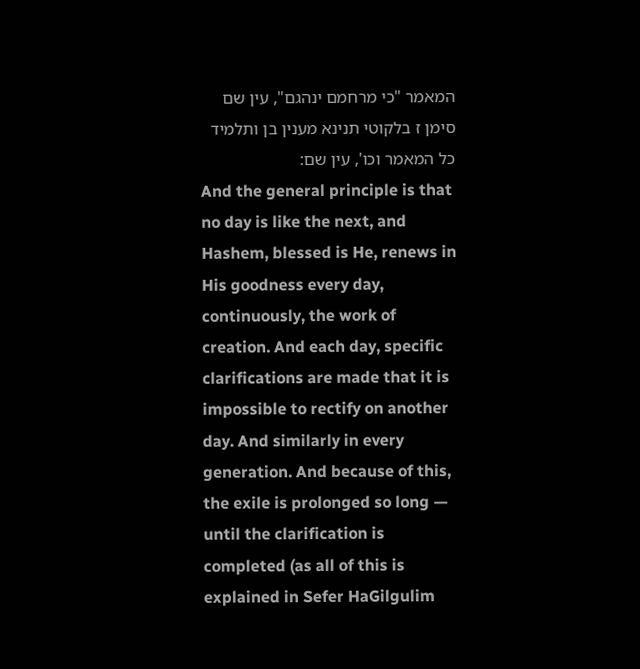המאמר "כי מרחמם ינהגם", עין שם סימן ז בלקוטי תנינא מענין בן ותלמיד כל המאמר וכו', עין שם:
And the general principle is that no day is like the next, and Hashem, blessed is He, renews in His goodness every day, continuously, the work of creation. And each day, specific clarifications are made that it is impossible to rectify on another day. And similarly in every generation. And because of this, the exile is prolonged so long — until the clarification is completed (as all of this is explained in Sefer HaGilgulim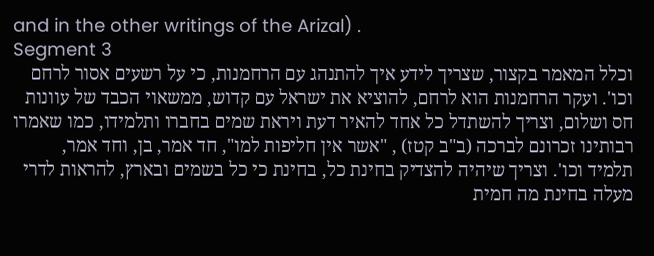and in the other writings of the Arizal) .
Segment 3
וכלל המאמר בקצור, שצריך לידע איך להתנהג עם הרחמנות, כי על רשעים אסור לרחם וכו'. ועקר הרחמנות הוא לרחם, להוציא את ישראל עם קדוש, ממשאוי הכבד של עוונות חס ושלום, וצריך להשתדל כל אחד להאיר דעת ויראת שמים בחברו ותלמידו, כמו שאמרו רבותינו זכרונם לברכה (ב"ב קטז) , "אשר אין חליפות למו", חד אמר, בן, וחד אמר, תלמיד וכו'. וצריך שיהיה להצדיק בחינת כל, בחינת כי כל בשמים ובארץ, להראות לדרי מעלה בחינת מה חמית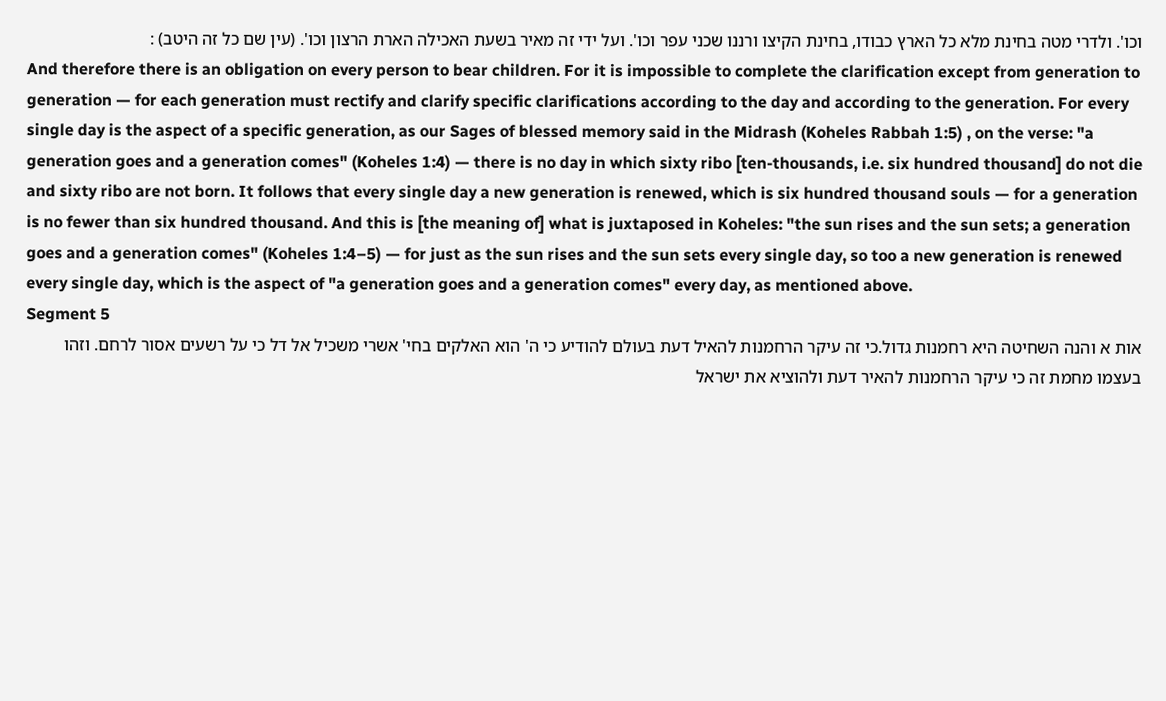וכו'. ולדרי מטה בחינת מלא כל הארץ כבודו, בחינת הקיצו ורננו שכני עפר וכו'. ועל ידי זה מאיר בשעת האכילה הארת הרצון וכו'. (עין שם כל זה היטב) :
And therefore there is an obligation on every person to bear children. For it is impossible to complete the clarification except from generation to generation — for each generation must rectify and clarify specific clarifications according to the day and according to the generation. For every single day is the aspect of a specific generation, as our Sages of blessed memory said in the Midrash (Koheles Rabbah 1:5) , on the verse: "a generation goes and a generation comes" (Koheles 1:4) — there is no day in which sixty ribo [ten-thousands, i.e. six hundred thousand] do not die and sixty ribo are not born. It follows that every single day a new generation is renewed, which is six hundred thousand souls — for a generation is no fewer than six hundred thousand. And this is [the meaning of] what is juxtaposed in Koheles: "the sun rises and the sun sets; a generation goes and a generation comes" (Koheles 1:4–5) — for just as the sun rises and the sun sets every single day, so too a new generation is renewed every single day, which is the aspect of "a generation goes and a generation comes" every day, as mentioned above.
Segment 5
אות א והנה השחיטה היא רחמנות גדול.כי זה עיקר הרחמנות להאיל דעת בעולם להודיע כי ה' הוא האלקים בחי' אשרי משכיל אל דל כי על רשעים אסור לרחם. וזהו בעצמו מחמת זה כי עיקר הרחמנות להאיר דעת ולהוציא את ישראל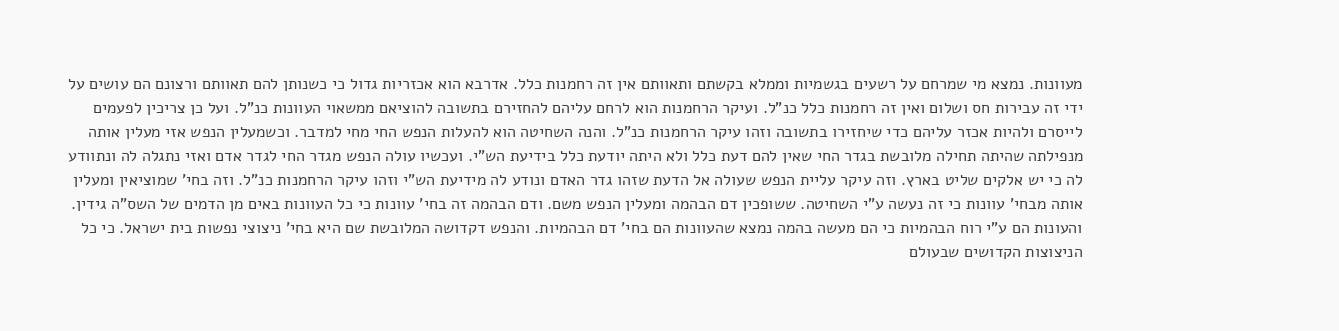מעוונות. נמצא מי שמרחם על רשעים בגשמיות וממלא בקשתם ותאוותם אין זה רחמנות כלל. אדרבא הוא אכזריות גדול כי כשנותן להם תאוותם ורצונם הם עושים על ידי זה עבירות חס ושלום ואין זה רחמנות כלל כנ"ל. ועיקר הרחמנות הוא לרחם עליהם להחזירם בתשובה להוציאם ממשאוי העוונות כנ"ל. ועל כן צריכין לפעמים לייסרם ולהיות אכזר עליהם כדי שיחזירו בתשובה וזהו עיקר הרחמנות כנ"ל. והנה השחיטה הוא להעלות הנפש החי מחי למדבר. וכשמעלין הנפש אזי מעלין אותה מנפילתה שהיתה תחילה מלובשת בגדר החי שאין להם דעת כלל ולא היתה יודעת כלל בידיעת הש"י. ועכשיו עולה הנפש מגדר החי לגדר אדם ואזי נתגלה לה ונתוודע לה כי יש אלקים שליט בארץ. וזה עיקר עליית הנפש שעולה אל הדעת שזהו גדר האדם ונודע לה מידיעת הש"י וזהו עיקר הרחמנות כנ"ל. וזה בחי' שמוציאין ומעלין אותה מבחי' עוונות כי זה נעשה ע"י השחיטה. ששופכין דם הבהמה ומעלין הנפש משם. ודם הבהמה זה בחי' עוונות כי כל העוונות באים מן הדמים של השס"ה גידין. והעונות הם ע"י רוח הבהמיות כי הם מעשה בהמה נמצא שהעוונות הם בחי' דם הבהמיות. והנפש דקדושה המלובשת שם היא בחי' ניצוצי נפשות בית ישראל. כי כל הניצוצות הקדושים שבעולם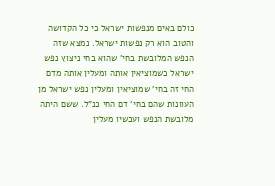כולם באים מנפשות ישראל כי כל הקדושה והטוב הוא רק נפשות ישראל. נמצא שזה הנפש המלובשת בחי' שהוא בחי ניצוץ נפש ישראל כשמוציאין אותה ומעלין אותה מדם החי זה בחי' שמוציאין ומעלין נפש ישראל מן העוונות שהם בחי' דם החי כנ"ל. ששם היתה מלובשת הנפש ועכשיו מעלין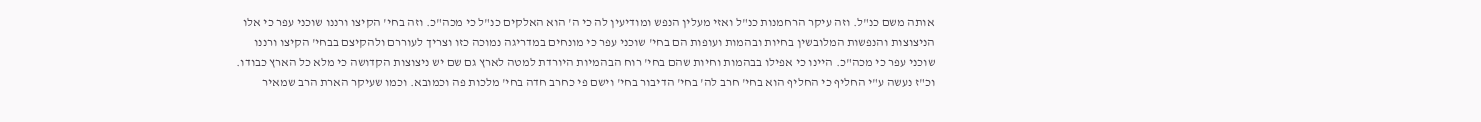אותה משם כנ"ל. וזה עיקר הרחמנות כנ"ל ואזי מעלין הנפש ומודיעין לה כי ה' הוא האלקים כנ"ל כי מכה"כ. וזה בחי' הקיצו ורננו שוכני עפר כי אלו הניצוצות והנפשות המלובשין בחיות ובהמות ועופות הם בחי' שוכני עפר כי מונחים במדריגה נמוכה כזו וצריך לעוררם ולהקיצם בבחי' הקיצו ורננו שוכני עפר כי מכה"כ. היינו כי אפילו בבהמות וחיות שהם בחי' רוח הבהמיות היורדת למטה לארץ גם שם יש ניצוצות הקדושה כי מלא כל הארץ כבודו. וכ"ז נעשה ע"י החליף כי החליף הוא בחי' חרב לה' בחי' הדיבור בחי' וישם פי כחרב חדה בחי' מלכות פה וכמובא. וכמו שעיקר הארת הרב שמאיר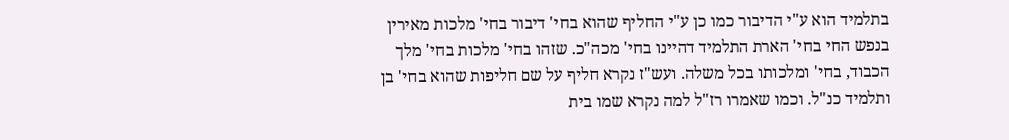בתלמיד הוא ע"י הדיבור כמו כן ע"י החליף שהוא בחי' דיבור בחי' מלכות מאירין בנפש החי בחי' הארת התלמיד דהיינו בחי' מכה"כ. שזהו בחי' מלכות בחי' מלך הכבוד, בחי' ומלכותו בכל משלה. ועש"ז נקרא חליף על שם חליפות שהוא בחי' בן ותלמיד כנ"ל. וכמו שאמרו רז"ל למה נקרא שמו בית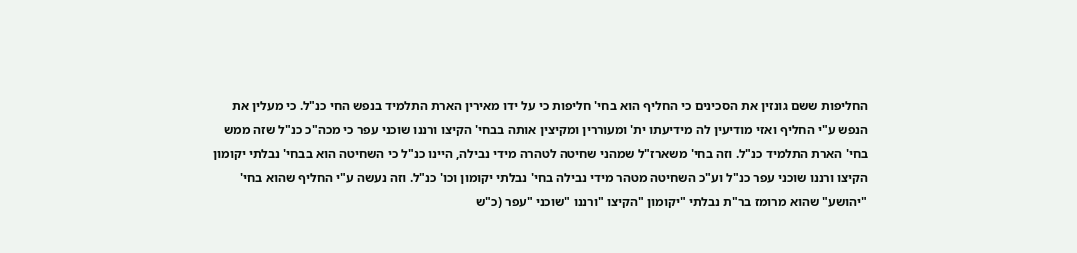החליפות ששם גונזין את הסכינים כי החליף הוא בחי' חליפות כי על ידו מאירין הארת התלמיד בנפש החי כנ"ל. כי מעלין את הנפש ע"י החליף ואזי מודיעין לה מידיעתו ית' ומעוררין ומקיצין אותה בבחי' הקיצו ורננו שוכני עפר כי מכה"כ כנ"ל שזה ממש בחי' הארת התלמיד כנ"ל. וזה בחי' משארז"ל שמהני שחיטה לטהרה מידי נבילה, היינו כנ"ל כי השחיטה הוא בבחי' נבלתי יקומון הקיצו ורננו שוכני עפר כנ"ל וע"כ השחיטה מטהר מידי נבילה בחי' נבלתי יקומון וכו' כנ"ל. וזה נעשה ע"י החליף שהוא בחי' "יהושע" שהוא מרומז בר"ת נבלתי "יקומון "הקיצו "ורננו "שוכני "עפר (כ"ש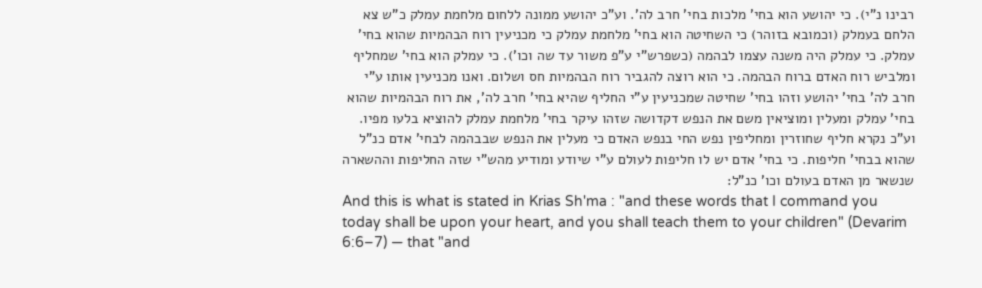רבינו נ"י). כי יהושע הוא בחי' מלכות בחי' חרב לה'. וע"כ יהושע ממונה ללחום מלחמת עמלק כ"ש צא הלחם בעמלק (וכמובא בזוהר) כי השחיטה הוא בחי' מלחמת עמלק כי מכניעין רוח הבהמיות שהוא בחי' עמלק. כי עמלק היה משנה עצמו לבהמה (כשפרש"י ע"פ משור עד שה וכו'). כי עמלק הוא בחי' שמחליף ומלביש רוח האדם ברוח הבהמה. כי הוא רוצה להגביר רוח הבהמיות חס ושלום. ואנו מכניעין אותו ע"י חרב לה' בחי' יהושע וזהו בחי' שחיטה שמכניעין ע"י החליף שהיא בחי' חרב לה', את רוח הבהמיות שהוא בחי' עמלק ומעלין ומוציאין משם את הנפש דקדושה שזהו עיקר בחי' מלחמת עמלק להוציא בלעו מפיו. וע"כ נקרא חליף שחוזרין ומחליפין נפש החי בנפש האדם כי מעלין את הנפש שבבהמה לבחי' אדם כנ"ל שהוא בבחי' חליפות. כי בחי' אדם יש לו חליפות לעולם ע"י שיודע ומודיע מהש"י שזה החליפות וההשארה שנשאר מן האדם בעולם וכו' כנ"ל:
And this is what is stated in Krias Sh'ma : "and these words that I command you today shall be upon your heart, and you shall teach them to your children" (Devarim 6:6–7) — that "and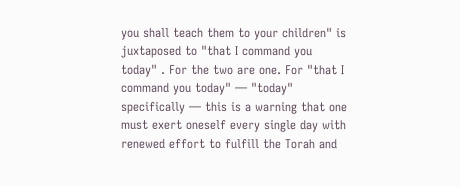you shall teach them to your children" is juxtaposed to "that I command you today" . For the two are one. For "that I command you today" — "today" specifically — this is a warning that one must exert oneself every single day with renewed effort to fulfill the Torah and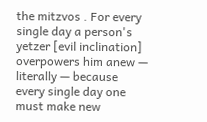the mitzvos . For every single day a person's yetzer [evil inclination] overpowers him anew — literally — because every single day one must make new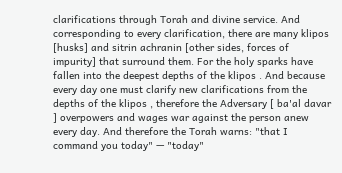clarifications through Torah and divine service. And corresponding to every clarification, there are many klipos [husks] and sitrin achranin [other sides, forces of impurity] that surround them. For the holy sparks have fallen into the deepest depths of the klipos . And because every day one must clarify new clarifications from the depths of the klipos , therefore the Adversary [ ba'al davar ] overpowers and wages war against the person anew every day. And therefore the Torah warns: "that I command you today" — "today"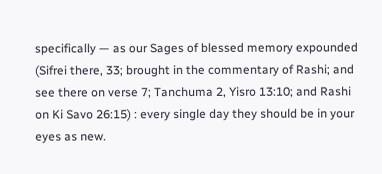specifically — as our Sages of blessed memory expounded (Sifrei there, 33; brought in the commentary of Rashi; and see there on verse 7; Tanchuma 2, Yisro 13:10; and Rashi on Ki Savo 26:15) : every single day they should be in your eyes as new.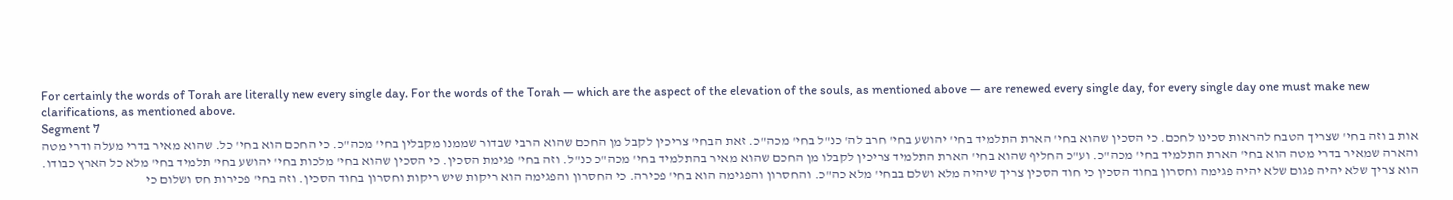For certainly the words of Torah are literally new every single day. For the words of the Torah — which are the aspect of the elevation of the souls, as mentioned above — are renewed every single day, for every single day one must make new clarifications, as mentioned above.
Segment 7
אות ב וזה בחי' שצריך הטבח להראות סכינו לחכם. כי הסכין שהוא בחי' הארת התלמיד בחי' יהושע בחי' חרב לה' כנ"ל בחי' מכה"כ. זאת הבחי' צריכין לקבל מן החכם שהוא הרבי שבדור שממנו מקבלין בחי' מכה"כ. כי החכם הוא בחי' כל. שהוא מאיר בדרי מעלה ודרי מטה והארה שמאיר בדרי מטה הוא בחי' הארת התלמיד בחי' מכה"כ. וע"כ החליף שהוא בחי' הארת התלמיד צריכין לקבלו מן החכם שהוא מאיר בהתלמיד בחי' מכה"כ כנ"ל. וזה בחי' פגימת הסכין. כי הסכין שהוא בחי' מלכות בחי' יהושע בחי' תלמיד בחי' מלא כל הארץ כבודו. הוא צריך שלא יהיה פגום שלא יהיה פגימה וחסרון בחוד הסכין כי חוד הסכין צריך שיהיה מלא ושלם בבחי' מלא כה"כ. והחסרון והפגימה הוא בחי' פכירה. כי החסרון והפגימה הוא ריקות שיש ריקות וחסרון בחוד הסכין. וזה בחי' פכירות חס ושלום כי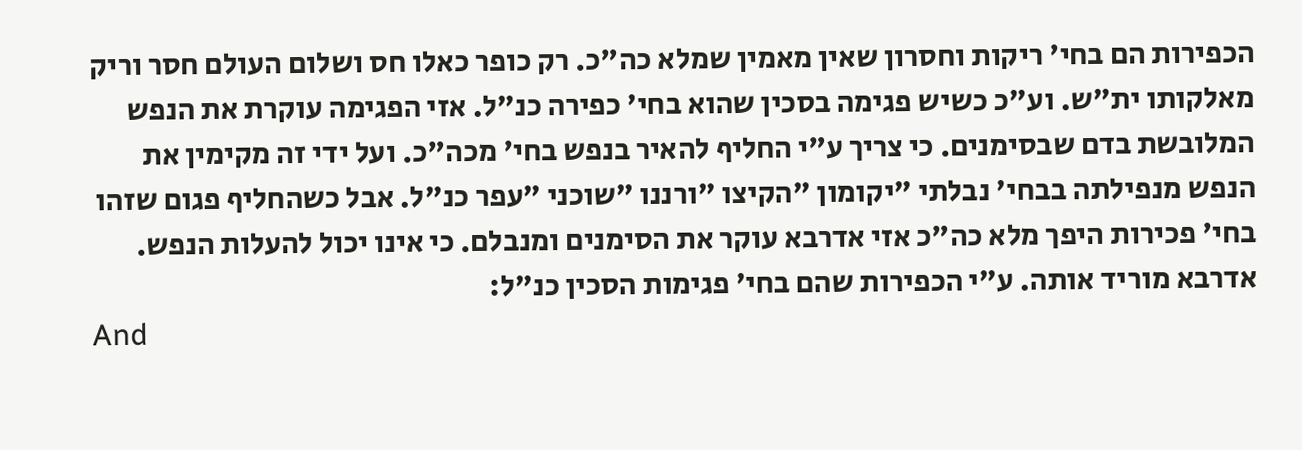הכפירות הם בחי' ריקות וחסרון שאין מאמין שמלא כה"כ. רק כופר כאלו חס ושלום העולם חסר וריק מאלקותו ית"ש. וע"כ כשיש פגימה בסכין שהוא בחי' כפירה כנ"ל. אזי הפגימה עוקרת את הנפש המלובשת בדם שבסימנים. כי צריך ע"י החליף להאיר בנפש בחי' מכה"כ. ועל ידי זה מקימין את הנפש מנפילתה בבחי' נבלתי "יקומון "הקיצו "ורננו "שוכני "עפר כנ"ל. אבל כשהחליף פגום שזהו בחי' פכירות היפך מלא כה"כ אזי אדרבא עוקר את הסימנים ומנבלם. כי אינו יכול להעלות הנפש. אדרבא מוריד אותה. ע"י הכפירות שהם בחי' פגימות הסכין כנ"ל:
And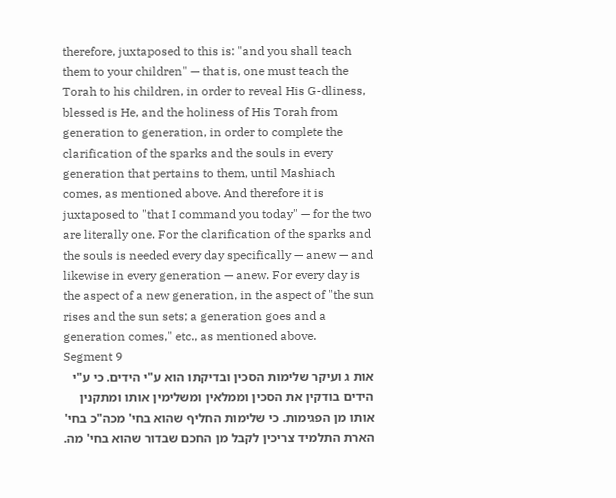therefore, juxtaposed to this is: "and you shall teach them to your children" — that is, one must teach the Torah to his children, in order to reveal His G-dliness, blessed is He, and the holiness of His Torah from generation to generation, in order to complete the clarification of the sparks and the souls in every generation that pertains to them, until Mashiach comes, as mentioned above. And therefore it is juxtaposed to "that I command you today" — for the two are literally one. For the clarification of the sparks and the souls is needed every day specifically — anew — and likewise in every generation — anew. For every day is the aspect of a new generation, in the aspect of "the sun rises and the sun sets; a generation goes and a generation comes," etc., as mentioned above.
Segment 9
אות ג ועיקר שלימות הסכין ובדיקתו הוא ע"י הידים. כי ע"י הידים בודקין את הסכין וממלאין ומשלימין אותו ומתקנין אותו מן הפגימות. כי שלימות החליף שהוא בחי' מכה"כ בחי' הארת התלמיד צריכין לקבל מן החכם שבדור שהוא בחי' מה.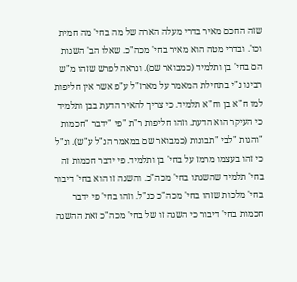שזה החכם מאיר בדרי מעלה הארה של מה בחי' מה חמית וכו'. ובדרי מטה הוא מאיר בחי' מכה"כ. שאלו הב' השגות הם בחי' בן ותלמיד (כמבואר שם). ונראה לפרש שזהו מ"ש רבינו נ"י בתחילת המאמר על מארז"ל ע"פ אשר אין חליפות למו ח"א בן וח"א תלמיד. כי צריך להאיר הדעת בבן ותלמיד כי העיקר הוא הדעת. וזהו חליפות ר"ת "פי "ידבר "חכמות "והגות "לבי "תבונות (כמבואר שם במאמר הנ"ל ע"ש). ונ"ל כי זהו בעצמו מרמז על בחי' בן ותלמיד. פי ידבר חכמות זה בחי' תלמיד שהשגתו בחי' מכה"כ. והשגה זו הוא בחי' דיבור בחי' מלכות שזהו בחי' מכה"כ כנ"ל. וזהו בחי' פי ידבר חכמות בחי' דיבור כי השגה זו של בחי' מכה"כ זאת ההשגה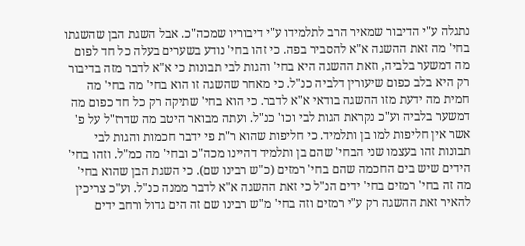נתגלה ע"י הדיבור שמאיר הרב לתלמידו ע"י דיבוריו שמכה"כ. אבל השגת הבן שהשגתו בחי' מה זאת ההשגה א"א להסביר בפה. כי זהו בחי' נודע בשערים בעלה כל חד לפום מה דמשער בלביה, וזאת ההשגה היא בחי' והגות לבי תבונות כי א"א לדבר מזה בדיבור רק היא בלב כפום שיעורין דלביה כנ"ל. כי מאחר שהשגה זו הוא בחי' מה בחי' מה חמית מה ידעת מזו ההשגה בודאי א"א לדבר. כי הוא בחי' שתיקה רק כל חד כפום מה דמשער בלביה וע"כ נקראת הגות לבי וכו' כנ"ל. ועתה מבואר היטב מה שדרז"ל על פ' אשר אין חליפות למו בן ותלמיד. כי חליפות שהוא ר"ת פי ידבר חכמות והגות לבי תבונות זהו בעצמו שני הבחי' שהם בן ותלמיד דהיינו מכה"כ ובחי' מה כמ"ל. וזהו בחי' הידים שיש בים החכמה שהם בחי' רמזים (כ"ש רבינו שם). כי השגת הבן שהוא בחי' מה זה בחי' רמזים בחי' ידים הנ"ל כי זאת ההשגה א"א לדבר ממנה כנ"ל. וע"כ צריכין להאיר זאת ההשגה רק ע"י רמזים וזה בחי' מ"ש רבינו שם זה הים גדול ורחב ידים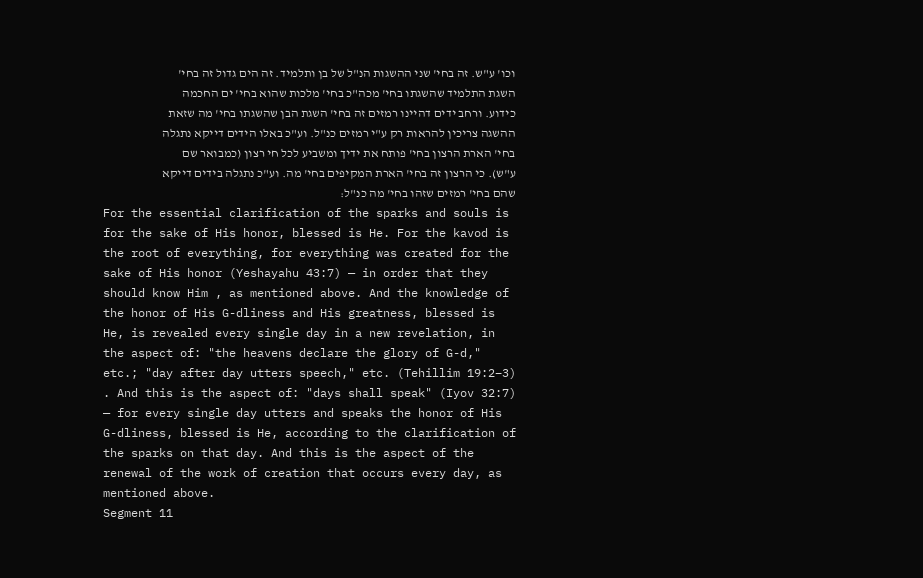וכו' ע"ש. זה בחי' שני ההשגות הנ"ל של בן ותלמיד. זה הים גדול זה בחי' השגת התלמיד שהשגתו בחי' מכה"כ בחי' מלכות שהוא בחי' ים החכמה כידוע. ורחב ידים דהיינו רמזים זה בחי' השגת הבן שהשגתו בחי' מה שזאת ההשגה צריכין להראות רק ע"י רמזים כנ"ל. וע"כ באלו הידים דייקא נתגלה בחי' הארת הרצון בחי' פותח את ידיך ומשביע לכל חי רצון (כמבואר שם ע"ש). כי הרצון זה בחי' הארת המקיפים בחי' מה. וע"כ נתגלה בידים דייקא שהם בחי' רמזים שזהו בחי' מה כנ"ל:
For the essential clarification of the sparks and souls is for the sake of His honor, blessed is He. For the kavod is the root of everything, for everything was created for the sake of His honor (Yeshayahu 43:7) — in order that they should know Him , as mentioned above. And the knowledge of the honor of His G-dliness and His greatness, blessed is He, is revealed every single day in a new revelation, in the aspect of: "the heavens declare the glory of G-d," etc.; "day after day utters speech," etc. (Tehillim 19:2–3) . And this is the aspect of: "days shall speak" (Iyov 32:7) — for every single day utters and speaks the honor of His G-dliness, blessed is He, according to the clarification of the sparks on that day. And this is the aspect of the renewal of the work of creation that occurs every day, as mentioned above.
Segment 11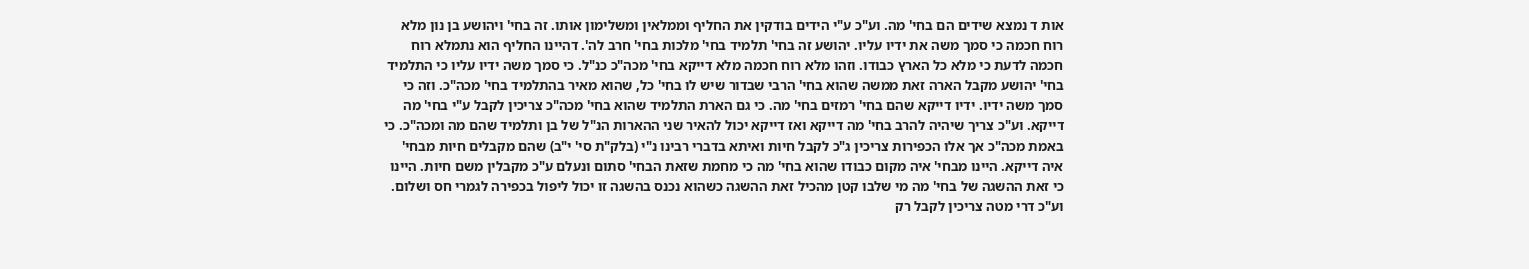אות ד נמצא שידים הם בחי' מה. וע"כ ע"י הידים בודקין את החליף וממלאין ומשלימון אותו. זה בחי' ויהושע בן נון מלא רוח חכמה כי סמך משה את ידיו עליו. יהושע זה בחי' תלמיד בחי' מלכות בחי' חרב לה'. דהיינו החליף הוא נתמלא רוח חכמה לדעת כי מלא כל הארץ כבודו. וזהו מלא רוח חכמה מלא דייקא בחי' מכה"כ כנ"ל. כי סמך משה ידיו עליו כי התלמיד בחי' יהושע מקבל הארה זאת ממשה שהוא בחי' הרבי שבדור שיש לו בחי' כל, שהוא מאיר בהתלמיד בחי' מכה"כ. וזה כי סמך משה ידיו. ידיו דייקא שהם בחי' רמזים בחי' מה. כי גם הארת התלמיד שהוא בחי' מכה"כ צריכין לקבל ע"י בחי' מה דייקא. וע"כ צריך שיהיה להרב בחי' מה דייקא ואז דייקא יכול להאיר שני ההארות הנ"ל של בן ותלמיד שהם מה ומכה"כ. כי באמת מכה"כ אך אלו הכפירות צריכין ג"כ לקבל חיות ואיתא בדברי רבינו נ"י (בלק"ת סי' י"ב) שהם מקבלים חיות מבחי' איה דייקא. היינו מבחי' איה מקום כבודו שהוא בחי' מה כי מחמת שזאת הבחי' סתום ונעלם ע"כ מקבלין משם חיות. היינו כי זאת ההשגה של בחי' מה מי שלבו קטן מהכיל זאת ההשגה כשהוא נכנס בהשגה זו יכול ליפול בכפירה לגמרי חס ושלום. וע"כ דרי מטה צריכין לקבל רק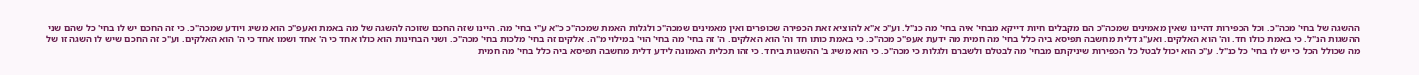ההשגה של בחי' מכה"כ. וכל הכפירות דהיינו שאין מאמינים שמכה"כ הם מקבלים חיות דייקא מבחי' איה בחי' מה כנ"ל. וע"כ א"א להוציא זאת הכפירה שכופרים ואין מאמינים שמכה"כ ולגלות האמת שמכה"כ כ"א ע"י בחי' מה. היינו שזה החכם שזוכה להשגה של מה באמת ואעפ"כ הוא משיג ויודע שמכה"כ. כי זה החכם יש לו בחי' כל שהם שני ההשגות הנ"ל. כי באמת כולו חד. וה' הוא האלקים. ואע"ג דלית מחשבה תפיסא ביה כלל בחי' מה חמית מה ידעת אעפ"כ מכה"כ. כי באמת כותו חד וה' הוא האלקים. ה' זה בחי' מה בחי' הוי' במילוי מ"ה. אלקים זה בחי' מלכות בחי' מכה"כ. ושני הבחינות הוא כולו אחד כי ה' אחד ושמו אחד כי ה' הוא האלקים. וע"כ זה החכם שיש לו השגה זו של מה שכולל הכל כי יש לו בחי' כל כנ"ל. ע"כ הוא יכול לבטל כל הכפירות שיניקתם מבחי' מה לבטלם ולשברם ולגלות כי מכה"כ. כי הוא משיג ב' ההשגות ביחד. כי זהו תכלית האמונה לידע דלית מחשבה תפיסא ביה כלל בחי' מה חמית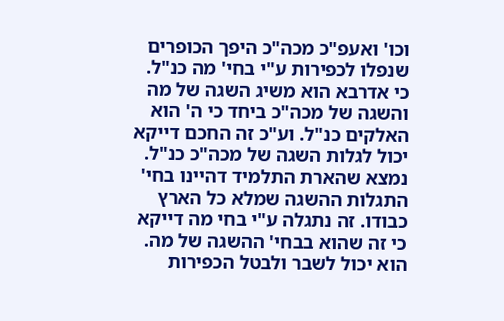וכו' ואעפ"כ מכה"כ היפך הכופרים שנפלו לכפירות ע"י בחי' מה כנ"ל. כי אדרבא הוא משיג השגה של מה והשגה של מכה"כ ביחד כי ה' הוא האלקים כנ"ל. וע"כ זה החכם דייקא יכול לגלות השגה של מכה"כ כנ"ל. נמצא שהארת התלמיד דהיינו בחי' התגלות ההשגה שמלא כל הארץ כבודו. זה נתגלה ע"י בחי מה דייקא כי זה שהוא בבחי' ההשגה של מה. הוא יכול לשבר ולבטל הכפירות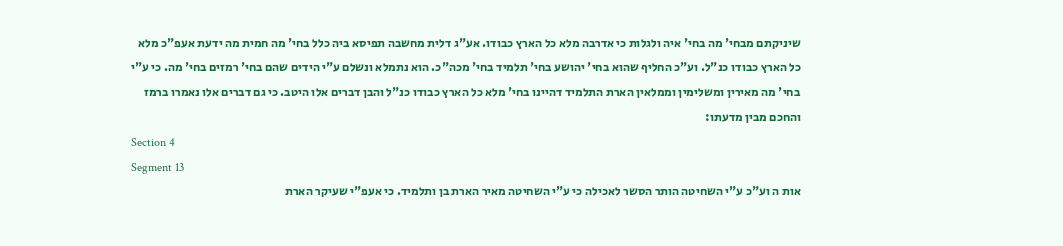שיניקתם מבחי' מה בחי' איה ולגלות כי אדרבה מלא כל הארץ כבודו. אע"ג דלית מחשבה תפיסא ביה כלל בחי' מה חמית מה ידעת אעפ"כ מלא כל הארץ כבודו כנ"ל. וע"כ החליף שהוא בחי' יהושע בחי' תלמיד בחי' מכה"כ. הוא נתמלא ונשלם ע"י הידים שהם בחי' רמזים בחי' מה. כי ע"י בחי' מה מאירין ומשלימין וממלאין הארת התלמיד דהיינו בחי' מלא כל הארץ כבודו כנ"ל והבן דברים אלו היטב. כי גם דברים אלו נאמרו ברמז והחכם מבין מדעתו:
Section 4
Segment 13
אות ה וע"כ ע"י השחיטה הותר הסשר לאכילה כי ע"י השחיטה מאיר הארת בן ותלמיד. כי אעפ"י שעיקר הארת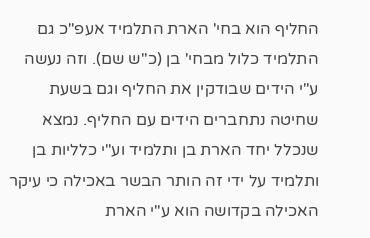החליף הוא בחי' הארת התלמיד אעפ"כ גם התלמיד כלול מבחי' בן (כ"ש שם). וזה נעשה ע"י הידים שבודקין את החליף וגם בשעת שחיטה נתחברים הידים עם החליף. נמצא שנכלל יחד הארת בן ותלמיד וע"י כלליות בן ותלמיד על ידי זה הותר הבשר באכילה כי עיקר האכילה בקדושה הוא ע"י הארת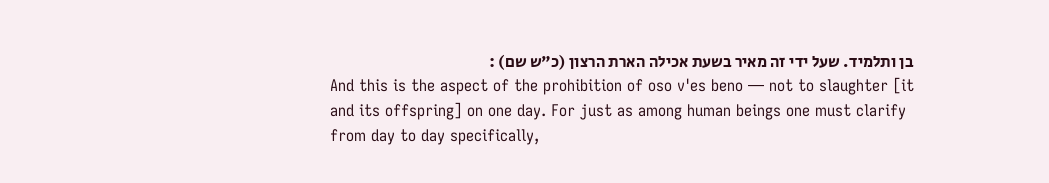בן ותלמיד. שעל ידי זה מאיר בשעת אכילה הארת הרצון (כ"ש שם) :
And this is the aspect of the prohibition of oso v'es beno — not to slaughter [it and its offspring] on one day. For just as among human beings one must clarify from day to day specifically,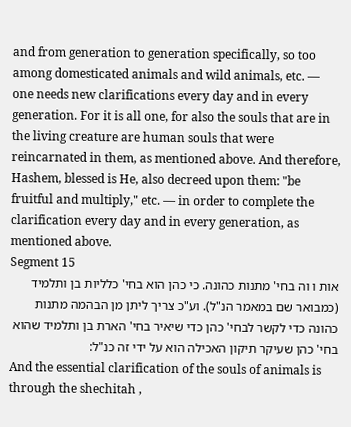and from generation to generation specifically, so too among domesticated animals and wild animals, etc. — one needs new clarifications every day and in every generation. For it is all one, for also the souls that are in the living creature are human souls that were reincarnated in them, as mentioned above. And therefore, Hashem, blessed is He, also decreed upon them: "be fruitful and multiply," etc. — in order to complete the clarification every day and in every generation, as mentioned above.
Segment 15
אות ו וה בחי' מתנות כהונה. כי כהן הוא בחי' כלליות בן ותלמיד (כמבואר שם במאמר הנ"ל). וע"כ צריך ליתן מן הבהמה מתנות כהונה כדי לקשר לבחי' כהן כדי שיאיר בחי' הארת בן ותלמיד שהוא בחי' כהן שעיקר תיקון האכילה הוא על ידי זה כנ"ל:
And the essential clarification of the souls of animals is through the shechitah ,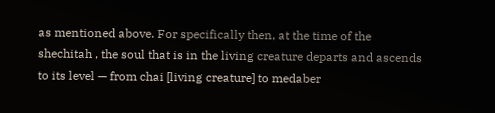as mentioned above. For specifically then, at the time of the shechitah , the soul that is in the living creature departs and ascends to its level — from chai [living creature] to medaber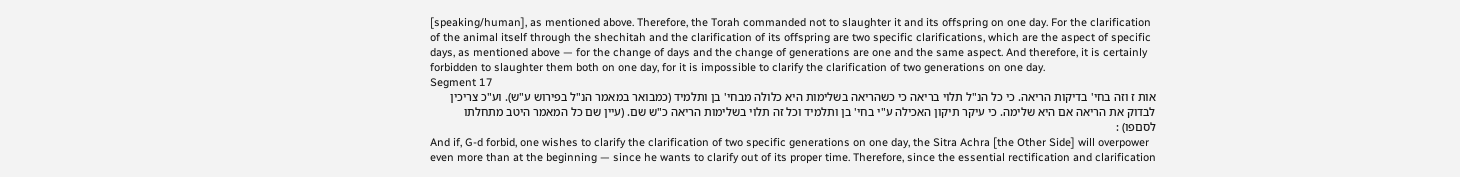[speaking/human], as mentioned above. Therefore, the Torah commanded not to slaughter it and its offspring on one day. For the clarification of the animal itself through the shechitah and the clarification of its offspring are two specific clarifications, which are the aspect of specific days, as mentioned above — for the change of days and the change of generations are one and the same aspect. And therefore, it is certainly forbidden to slaughter them both on one day, for it is impossible to clarify the clarification of two generations on one day.
Segment 17
אות ז וזה בחי' בדיקות הריאה. כי כל הנ"ל תלוי בריאה כי כשהריאה בשלימות היא כלולה מבחי' בן ותלמיד (כמבואר במאמר הנ"ל בפירוש ע"ש). וע"כ צריכין לבדוק את הריאה אם היא שלימה. כי עיקר תיקון האכילה ע"י בחי' בן ותלמיד וכל זה תלוי בשלימות הריאה כ"ש שם. (עיין שם כל המאמר היטב מתחלתו לסםפו) :
And if, G-d forbid, one wishes to clarify the clarification of two specific generations on one day, the Sitra Achra [the Other Side] will overpower even more than at the beginning — since he wants to clarify out of its proper time. Therefore, since the essential rectification and clarification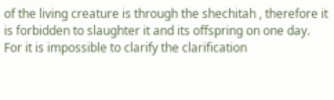of the living creature is through the shechitah , therefore it is forbidden to slaughter it and its offspring on one day. For it is impossible to clarify the clarification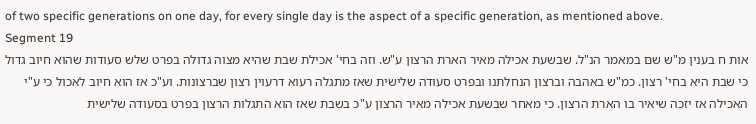of two specific generations on one day, for every single day is the aspect of a specific generation, as mentioned above.
Segment 19
אות ח בענין מ"ש שם במאמר הנ"ל. שבשעת אכילה מאיר הארת הרצון ע"ש. וזה בחי' אכילת שבת שהיא מצוה גדולה בפרט שלש סעודות שהוא חיוב גדול כי שבת היא בחי' רצון. כמ"ש באהבה וברצון הנחלתנו ובפרט סעודה שלישית שאז מתגלה רעוא דרעוין רצון שברצונות. וע"כ אז הוא חיוב לאכול כי ע"י האכילה אז יזכה שיאיר בו הארת הרצון. כי מאחר שבשעת אכילה מאיר הרצון ע"כ בשבת שאז הוא התגלות הרצון בפרט בסעודה שלישית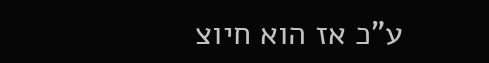ע"כ אז הוא חיוצ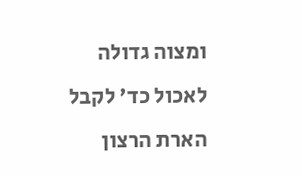ומצוה גדולה לאכול כד' לקבל הארת הרצון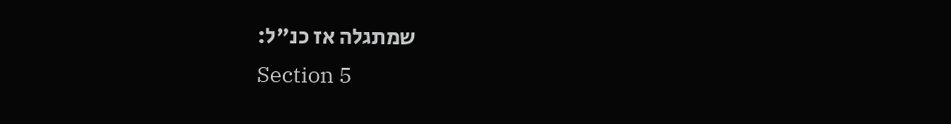שמתגלה אז כנ"ל:
Section 5